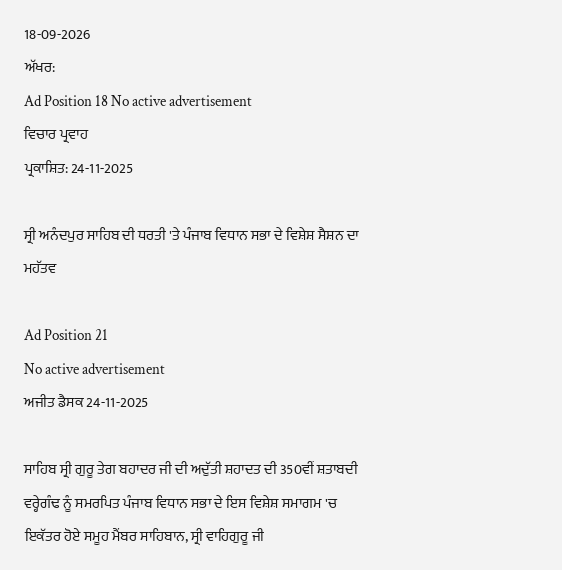18-09-2026
ਅੱਖਰ:
Ad Position 18 No active advertisement
ਵਿਚਾਰ ਪ੍ਰਵਾਹ
ਪ੍ਰਕਾਸ਼ਿਤ: 24-11-2025

ਸ੍ਰੀ ਅਨੰਦਪੁਰ ਸਾਹਿਬ ਦੀ ਧਰਤੀ 'ਤੇ ਪੰਜਾਬ ਵਿਧਾਨ ਸਭਾ ਦੇ ਵਿਸ਼ੇਸ਼ ਸੈਸ਼ਨ ਦਾ ਮਹੱਤਵ

Ad Position 21
No active advertisement
ਅਜੀਤ ਡੈਸਕ 24-11-2025

ਸਾਹਿਬ ਸ੍ਰੀ ਗੁਰੂ ਤੇਗ ਬਹਾਦਰ ਜੀ ਦੀ ਅਦੁੱਤੀ ਸ਼ਹਾਦਤ ਦੀ 350ਵੀਂ ਸ਼ਤਾਬਦੀ ਵਰ੍ਹੇਗੰਢ ਨੂੰ ਸਮਰਪਿਤ ਪੰਜਾਬ ਵਿਧਾਨ ਸਭਾ ਦੇ ਇਸ ਵਿਸ਼ੇਸ਼ ਸਮਾਗਮ 'ਚ ਇਕੱਤਰ ਹੋਏ ਸਮੂਹ ਮੈਂਬਰ ਸਾਹਿਬਾਨ, ਸ੍ਰੀ ਵਾਹਿਗੁਰੂ ਜੀ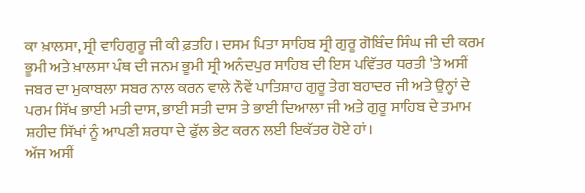ਕਾ ਖ਼ਾਲਸਾ, ਸ੍ਰੀ ਵਾਹਿਗੁਰੂ ਜੀ ਕੀ ਫ਼ਤਹਿ। ਦਸਮ ਪਿਤਾ ਸਾਹਿਬ ਸ੍ਰੀ ਗੁਰੂ ਗੋਬਿੰਦ ਸਿੰਘ ਜੀ ਦੀ ਕਰਮ ਭੂਮੀ ਅਤੇ ਖ਼ਾਲਸਾ ਪੰਥ ਦੀ ਜਨਮ ਭੂਮੀ ਸ੍ਰੀ ਅਨੰਦਪੁਰ ਸਾਹਿਬ ਦੀ ਇਸ ਪਵਿੱਤਰ ਧਰਤੀ 'ਤੇ ਅਸੀਂ ਜਬਰ ਦਾ ਮੁਕਾਬਲਾ ਸਬਰ ਨਾਲ ਕਰਨ ਵਾਲੇ ਨੌਵੇਂ ਪਾਤਿਸ਼ਾਹ ਗੁਰੂ ਤੇਗ ਬਹਾਦਰ ਜੀ ਅਤੇ ਉਨ੍ਹਾਂ ਦੇ ਪਰਮ ਸਿੱਖ ਭਾਈ ਮਤੀ ਦਾਸ, ਭਾਈ ਸਤੀ ਦਾਸ ਤੇ ਭਾਈ ਦਿਆਲਾ ਜੀ ਅਤੇ ਗੁਰੂ ਸਾਹਿਬ ਦੇ ਤਮਾਮ ਸ਼ਹੀਦ ਸਿੱਖਾਂ ਨੂੰ ਆਪਣੀ ਸ਼ਰਧਾ ਦੇ ਫੁੱਲ ਭੇਟ ਕਰਨ ਲਈ ਇਕੱਤਰ ਹੋਏ ਹਾਂ।
ਅੱਜ ਅਸੀਂ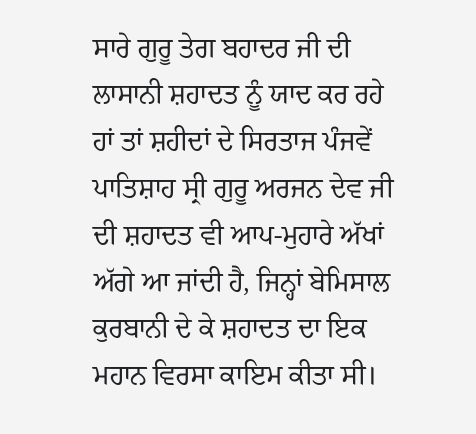ਸਾਰੇ ਗੁਰੂ ਤੇਗ ਬਹਾਦਰ ਜੀ ਦੀ ਲਾਸਾਨੀ ਸ਼ਹਾਦਤ ਨੂੰ ਯਾਦ ਕਰ ਰਹੇ ਹਾਂ ਤਾਂ ਸ਼ਹੀਦਾਂ ਦੇ ਸਿਰਤਾਜ ਪੰਜਵੇਂ ਪਾਤਿਸ਼ਾਹ ਸ੍ਰੀ ਗੁਰੂ ਅਰਜਨ ਦੇਵ ਜੀ ਦੀ ਸ਼ਹਾਦਤ ਵੀ ਆਪ-ਮੁਹਾਰੇ ਅੱਖਾਂ ਅੱਗੇ ਆ ਜਾਂਦੀ ਹੈ, ਜਿਨ੍ਹਾਂ ਬੇਮਿਸਾਲ ਕੁਰਬਾਨੀ ਦੇ ਕੇ ਸ਼ਹਾਦਤ ਦਾ ਇਕ ਮਹਾਨ ਵਿਰਸਾ ਕਾਇਮ ਕੀਤਾ ਸੀ।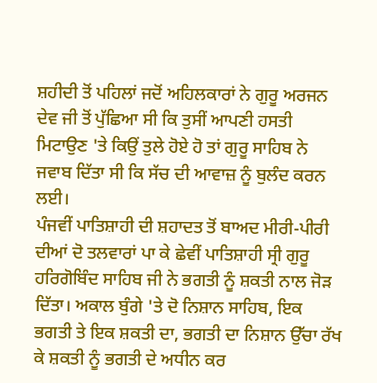ਸ਼ਹੀਦੀ ਤੋਂ ਪਹਿਲਾਂ ਜਦੋਂ ਅਹਿਲਕਾਰਾਂ ਨੇ ਗੁਰੂ ਅਰਜਨ ਦੇਵ ਜੀ ਤੋਂ ਪੁੱਛਿਆ ਸੀ ਕਿ ਤੁਸੀਂ ਆਪਣੀ ਹਸਤੀ ਮਿਟਾਉਣ 'ਤੇ ਕਿਉਂ ਤੁਲੇ ਹੋਏ ਹੋ ਤਾਂ ਗੁਰੂ ਸਾਹਿਬ ਨੇ ਜਵਾਬ ਦਿੱਤਾ ਸੀ ਕਿ ਸੱਚ ਦੀ ਆਵਾਜ਼ ਨੂੰ ਬੁਲੰਦ ਕਰਨ ਲਈ।
ਪੰਜਵੀਂ ਪਾਤਿਸ਼ਾਹੀ ਦੀ ਸ਼ਹਾਦਤ ਤੋਂ ਬਾਅਦ ਮੀਰੀ-ਪੀਰੀ ਦੀਆਂ ਦੋ ਤਲਵਾਰਾਂ ਪਾ ਕੇ ਛੇਵੀਂ ਪਾਤਿਸ਼ਾਹੀ ਸ੍ਰੀ ਗੁਰੂ ਹਰਿਗੋਬਿੰਦ ਸਾਹਿਬ ਜੀ ਨੇ ਭਗਤੀ ਨੂੰ ਸ਼ਕਤੀ ਨਾਲ ਜੋੜ ਦਿੱਤਾ। ਅਕਾਲ ਬੁੰਗੇ 'ਤੇ ਦੋ ਨਿਸ਼ਾਨ ਸਾਹਿਬ, ਇਕ ਭਗਤੀ ਤੇ ਇਕ ਸ਼ਕਤੀ ਦਾ, ਭਗਤੀ ਦਾ ਨਿਸ਼ਾਨ ਉੱਚਾ ਰੱਖ ਕੇ ਸ਼ਕਤੀ ਨੂੰ ਭਗਤੀ ਦੇ ਅਧੀਨ ਕਰ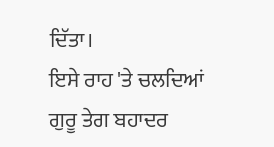ਦਿੱਤਾ।
ਇਸੇ ਰਾਹ 'ਤੇ ਚਲਦਿਆਂ ਗੁਰੂ ਤੇਗ ਬਹਾਦਰ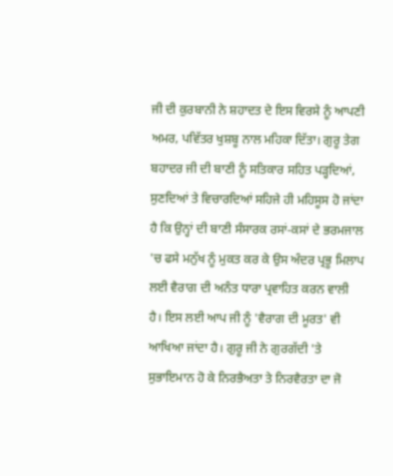ਜੀ ਦੀ ਕੁਰਬਾਨੀ ਨੇ ਸ਼ਹਾਦਤ ਦੇ ਇਸ ਵਿਰਸੇ ਨੂੰ ਆਪਣੀ ਅਮਰ, ਪਵਿੱਤਰ ਖੁਸ਼ਬੂ ਨਾਲ ਮਹਿਕਾ ਦਿੱਤਾ। ਗੁਰੂ ਤੇਗ ਬਹਾਦਰ ਜੀ ਦੀ ਬਾਣੀ ਨੂੰ ਸਤਿਕਾਰ ਸਹਿਤ ਪੜ੍ਹਦਿਆਂ, ਸੁਣਦਿਆਂ ਤੇ ਵਿਚਾਰਦਿਆਂ ਸਹਿਜੇ ਹੀ ਮਹਿਸੂਸ ਹੋ ਜਾਂਦਾ ਹੈ ਕਿ ਉਨ੍ਹਾਂ ਦੀ ਬਾਣੀ ਸੰਸਾਰਕ ਰਸਾਂ-ਕਸਾਂ ਦੇ ਭਰਮਜਾਲ 'ਚ ਫਸੇ ਮਨੁੱਖ ਨੂੰ ਮੁਕਤ ਕਰ ਕੇ ਉਸ ਅੰਦਰ ਪ੍ਰਭੂ ਮਿਲਾਪ ਲਈ ਵੈਰਾਗ ਦੀ ਅਨੰਤ ਧਾਰਾ ਪ੍ਰਵਾਹਿਤ ਕਰਨ ਵਾਲੀ ਹੈ। ਇਸ ਲਈ ਆਪ ਜੀ ਨੂੰ 'ਵੈਰਾਗ ਦੀ ਮੂਰਤ' ਵੀ ਆਖਿਆ ਜਾਂਦਾ ਹੈ। ਗੁਰੂ ਜੀ ਨੇ ਗੁਰਗੱਦੀ 'ਤੇ ਸੁਭਾਇਮਾਨ ਹੋ ਕੇ ਨਿਰਭੈਅਤਾ ਤੇ ਨਿਰਵੈਰਤਾ ਦਾ ਜੋ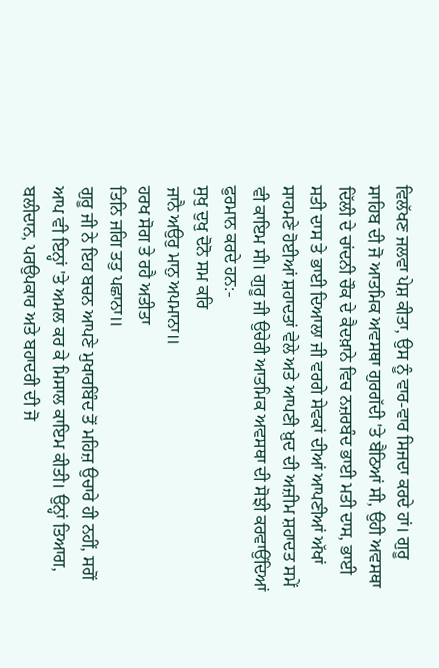ਵਿਲੱਖਣ ਜਲਵਾ ਪੇਸ਼ ਕੀਤਾ, ਉਸ ਨੂੰ ਵਾਰ-ਵਾਰ ਸਿਜਦਾ ਕਰਦੇ ਹਾਂ। ਗੁਰੂ ਸਾਹਿਬ ਦੀ ਜੋ ਆਤਮਿਕ ਅਵਸਥਾ ਗੁਰਗੱਦੀ 'ਤੇ ਬੈਠਿਆਂ ਸੀ, ਉਹੀ ਅਵਸਥਾ ਦਿੱਲੀ ਦੇ ਚਾਂਦਨੀ ਚੌਕ ਦੇ ਕੈਦਖ਼ਾਨੇ ਵਿਚ ਨਜ਼ਰਬੰਦ ਭਾਈ ਮਤੀ ਦਾਸ, ਭਾਈ ਸਤੀ ਦਾਸ ਤੇ ਭਾਈ ਦਿਆਲਾ ਜੀ ਵਰਗੇ ਸੇਵਕਾਂ ਦੀਆਂ ਆਪਣੀਆਂ ਅੱਖਾਂ ਸਾਹਮਣੇ ਹੋਈਆਂ ਸ਼ਹਾਦਤਾਂ ਵੇਲੇ ਅਤੇ ਆਪਣੀ ਖ਼ੁਦ ਦੀ ਅਜ਼ੀਮ ਸ਼ਹਾਦਤ ਸਮੇਂ ਵੀ ਕਾਇਮ ਸੀ। ਗੁਰੂ ਜੀ ਉਚੇਰੀ ਆਤਮਿਕ ਅਵਸਥਾ ਦੀ ਸੋਝੀ ਕਰਵਾਉਂਦਿਆਂ ਫੁਰਮਾਨ ਕਰਦੇ ਹਨ:-
ਸੁਖੁ ਦੁਖੁ ਦੋਨੋ ਸਮ ਕਰਿ
ਜਾਨੈ ਅਉਰੁ ਮਾਨੁ ਅਪਮਾਨਾ॥
ਹਰਖ ਸੋਗ ਤੇ ਰਹੈ ਅਤੀਤਾ
ਤਿਨਿ ਜਗਿ ਤਤੁ ਪਛਾਨਾ॥
ਗੁਰੂ ਜੀ ਨੇ ਇਹ ਬਚਨ ਆਪਣੇ ਮੁਖਾਰਬਿੰਦ ਤੋਂ ਮਹਿਜ਼ ਉਚਾਰੇ ਹੀ ਨਹੀਂ, ਸਗੋਂ ਆਪ ਵੀ ਇਨ੍ਹਾਂ 'ਤੇ ਅਮਲ ਕਰ ਕੇ ਮਿਸਾਲ ਕਾਇਮ ਕੀਤੀ। ਉਨ੍ਹਾਂ ਤਿਆਗ, ਬਲੀਦਾਨ, ਪਰਉਪਕਾਰ ਅਤੇ ਬਹਾਦਰੀ ਦੀ ਜੋ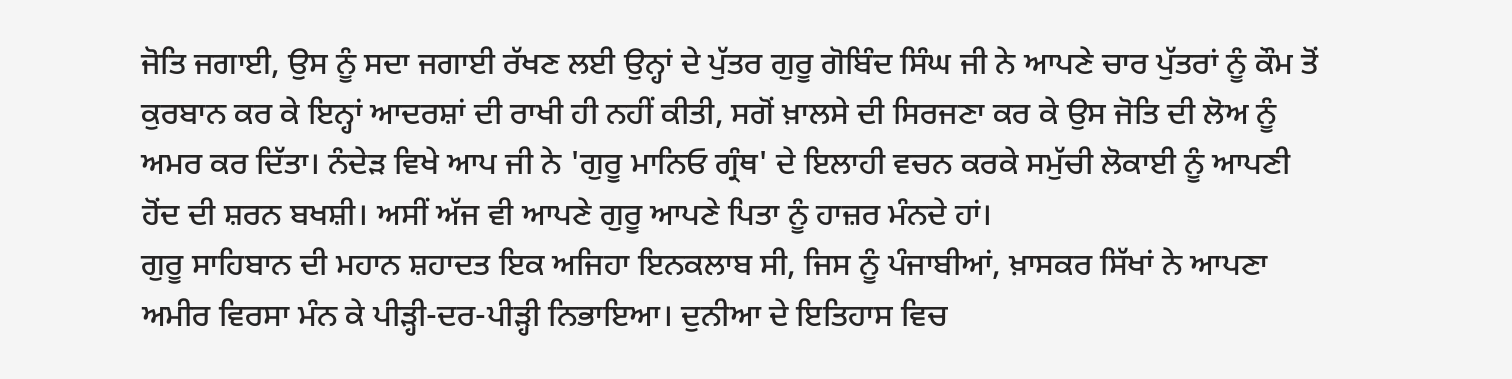ਜੋਤਿ ਜਗਾਈ, ਉਸ ਨੂੰ ਸਦਾ ਜਗਾਈ ਰੱਖਣ ਲਈ ਉਨ੍ਹਾਂ ਦੇ ਪੁੱਤਰ ਗੁਰੂ ਗੋਬਿੰਦ ਸਿੰਘ ਜੀ ਨੇ ਆਪਣੇ ਚਾਰ ਪੁੱਤਰਾਂ ਨੂੰ ਕੌਮ ਤੋਂ ਕੁਰਬਾਨ ਕਰ ਕੇ ਇਨ੍ਹਾਂ ਆਦਰਸ਼ਾਂ ਦੀ ਰਾਖੀ ਹੀ ਨਹੀਂ ਕੀਤੀ, ਸਗੋਂ ਖ਼ਾਲਸੇ ਦੀ ਸਿਰਜਣਾ ਕਰ ਕੇ ਉਸ ਜੋਤਿ ਦੀ ਲੋਅ ਨੂੰ ਅਮਰ ਕਰ ਦਿੱਤਾ। ਨੰਦੇੜ ਵਿਖੇ ਆਪ ਜੀ ਨੇ 'ਗੁਰੂ ਮਾਨਿਓ ਗ੍ਰੰਥ' ਦੇ ਇਲਾਹੀ ਵਚਨ ਕਰਕੇ ਸਮੁੱਚੀ ਲੋਕਾਈ ਨੂੰ ਆਪਣੀ ਹੋਂਦ ਦੀ ਸ਼ਰਨ ਬਖਸ਼ੀ। ਅਸੀਂ ਅੱਜ ਵੀ ਆਪਣੇ ਗੁਰੂ ਆਪਣੇ ਪਿਤਾ ਨੂੰ ਹਾਜ਼ਰ ਮੰਨਦੇ ਹਾਂ।
ਗੁਰੂ ਸਾਹਿਬਾਨ ਦੀ ਮਹਾਨ ਸ਼ਹਾਦਤ ਇਕ ਅਜਿਹਾ ਇਨਕਲਾਬ ਸੀ, ਜਿਸ ਨੂੰ ਪੰਜਾਬੀਆਂ, ਖ਼ਾਸਕਰ ਸਿੱਖਾਂ ਨੇ ਆਪਣਾ ਅਮੀਰ ਵਿਰਸਾ ਮੰਨ ਕੇ ਪੀੜ੍ਹੀ-ਦਰ-ਪੀੜ੍ਹੀ ਨਿਭਾਇਆ। ਦੁਨੀਆ ਦੇ ਇਤਿਹਾਸ ਵਿਚ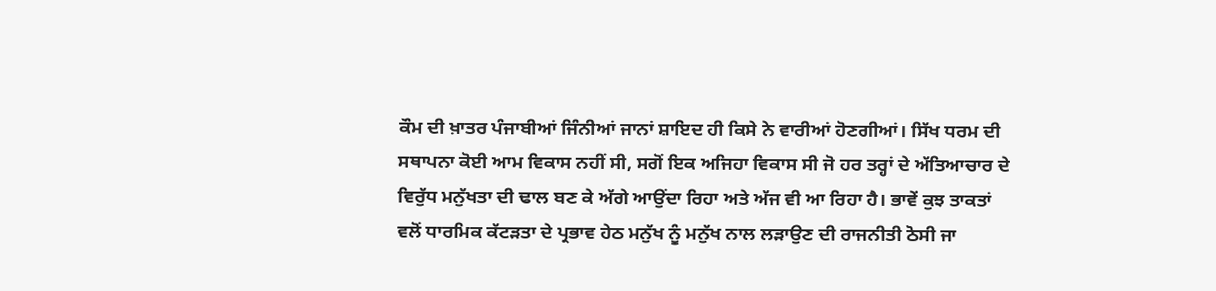ਕੌਮ ਦੀ ਖ਼ਾਤਰ ਪੰਜਾਬੀਆਂ ਜਿੰਨੀਆਂ ਜਾਨਾਂ ਸ਼ਾਇਦ ਹੀ ਕਿਸੇ ਨੇ ਵਾਰੀਆਂ ਹੋਣਗੀਆਂ। ਸਿੱਖ ਧਰਮ ਦੀ ਸਥਾਪਨਾ ਕੋਈ ਆਮ ਵਿਕਾਸ ਨਹੀਂ ਸੀ, ਸਗੋਂ ਇਕ ਅਜਿਹਾ ਵਿਕਾਸ ਸੀ ਜੋ ਹਰ ਤਰ੍ਹਾਂ ਦੇ ਅੱਤਿਆਚਾਰ ਦੇ ਵਿਰੁੱਧ ਮਨੁੱਖਤਾ ਦੀ ਢਾਲ ਬਣ ਕੇ ਅੱਗੇ ਆਉਂਦਾ ਰਿਹਾ ਅਤੇ ਅੱਜ ਵੀ ਆ ਰਿਹਾ ਹੈ। ਭਾਵੇਂ ਕੁਝ ਤਾਕਤਾਂ ਵਲੋਂ ਧਾਰਮਿਕ ਕੱਟੜਤਾ ਦੇ ਪ੍ਰਭਾਵ ਹੇਠ ਮਨੁੱਖ ਨੂੰ ਮਨੁੱਖ ਨਾਲ ਲੜਾਉਣ ਦੀ ਰਾਜਨੀਤੀ ਠੋਸੀ ਜਾ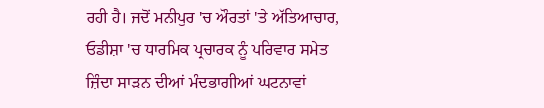ਰਹੀ ਹੈ। ਜਦੋਂ ਮਨੀਪੁਰ 'ਚ ਔਰਤਾਂ 'ਤੇ ਅੱਤਿਆਚਾਰ, ਓਡੀਸ਼ਾ 'ਚ ਧਾਰਮਿਕ ਪ੍ਰਚਾਰਕ ਨੂੰ ਪਰਿਵਾਰ ਸਮੇਤ ਜ਼ਿੰਦਾ ਸਾੜਨ ਦੀਆਂ ਮੰਦਭਾਗੀਆਂ ਘਟਨਾਵਾਂ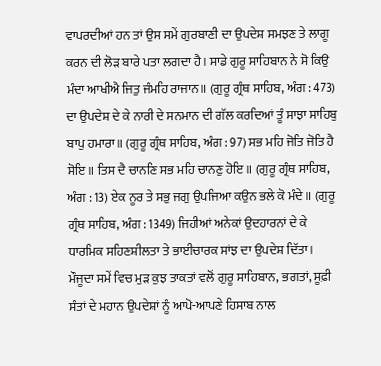ਵਾਪਰਦੀਆਂ ਹਨ ਤਾਂ ਉਸ ਸਮੇਂ ਗੁਰਬਾਣੀ ਦਾ ਉਪਦੇਸ਼ ਸਮਝਣ ਤੇ ਲਾਗੂ ਕਰਨ ਦੀ ਲੋੜ ਬਾਰੇ ਪਤਾ ਲਗਦਾ ਹੈ। ਸਾਡੇ ਗੁਰੂ ਸਾਹਿਬਾਨ ਨੇ ਸੋ ਕਿਉ ਮੰਦਾ ਆਖੀਐ ਜਿਤੁ ਜੰਮਹਿ ਰਾਜਾਨ॥ (ਗੁਰੂ ਗ੍ਰੰਥ ਸਾਹਿਬ, ਅੰਗ : 473) ਦਾ ਉਪਦੇਸ਼ ਦੇ ਕੇ ਨਾਰੀ ਦੇ ਸਨਮਾਨ ਦੀ ਗੱਲ ਕਰਦਿਆਂ ਤੂੰ ਸਾਝਾ ਸਾਹਿਬੁ ਬਾਪੁ ਹਮਾਰਾ॥ (ਗੁਰੂ ਗ੍ਰੰਥ ਸਾਹਿਬ, ਅੰਗ : 97) ਸਭ ਮਹਿ ਜੋਤਿ ਜੋਤਿ ਹੈ ਸੋਇ॥ ਤਿਸ ਦੈ ਚਾਨਣਿ ਸਭ ਮਹਿ ਚਾਨਣੁ ਹੋਇ॥ (ਗੁਰੂ ਗ੍ਰੰਥ ਸਾਹਿਬ, ਅੰਗ : 13) ਏਕ ਨੂਰ ਤੇ ਸਭੁ ਜਗੁ ਉਪਜਿਆ ਕਉਨ ਭਲੇ ਕੋ ਮੰਦੇ॥ (ਗੁਰੂ ਗ੍ਰੰਥ ਸਾਹਿਬ, ਅੰਗ : 1349) ਜਿਹੀਆਂ ਅਨੇਕਾਂ ਉਦਹਾਰਨਾਂ ਦੇ ਕੇ ਧਾਰਮਿਕ ਸਹਿਣਸ਼ੀਲਤਾ ਤੇ ਭਾਈਚਾਰਕ ਸਾਂਝ ਦਾ ਉਪਦੇਸ਼ ਦਿੱਤਾ। ਮੌਜੂਦਾ ਸਮੇਂ ਵਿਚ ਮੁੜ ਕੁਝ ਤਾਕਤਾਂ ਵਲੋਂ ਗੁਰੂ ਸਾਹਿਬਾਨ, ਭਗਤਾਂ, ਸੂਫ਼ੀ ਸੰਤਾਂ ਦੇ ਮਹਾਨ ਉਪਦੇਸ਼ਾਂ ਨੂੰ ਆਪੋ-ਆਪਣੇ ਹਿਸਾਬ ਨਾਲ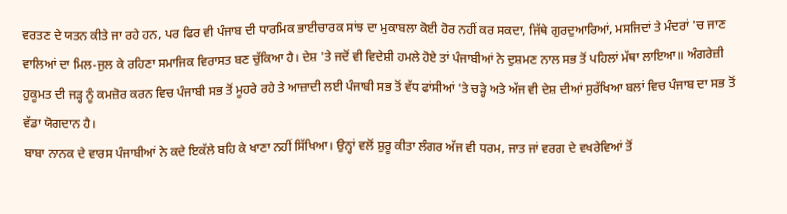ਵਰਤਣ ਦੇ ਯਤਨ ਕੀਤੇ ਜਾ ਰਹੇ ਹਨ, ਪਰ ਫਿਰ ਵੀ ਪੰਜਾਬ ਦੀ ਧਾਰਮਿਕ ਭਾਈਚਾਰਕ ਸਾਂਝ ਦਾ ਮੁਕਾਬਲਾ ਕੋਈ ਹੋਰ ਨਹੀਂ ਕਰ ਸਕਦਾ, ਜਿੱਥੇ ਗੁਰਦੁਆਰਿਆਂ, ਮਸਜਿਦਾਂ ਤੇ ਮੰਦਰਾਂ 'ਚ ਜਾਣ ਵਾਲਿਆਂ ਦਾ ਮਿਲ-ਜੁਲ ਕੇ ਰਹਿਣਾ ਸਮਾਜਿਕ ਵਿਰਾਸਤ ਬਣ ਚੁੱਕਿਆ ਹੈ। ਦੇਸ਼ 'ਤੇ ਜਦੋਂ ਵੀ ਵਿਦੇਸ਼ੀ ਹਮਲੇ ਹੋਏ ਤਾਂ ਪੰਜਾਬੀਆਂ ਨੇ ਦੁਸ਼ਮਣ ਨਾਲ ਸਭ ਤੋਂ ਪਹਿਲਾਂ ਮੱਥਾ ਲਾਇਆ॥ ਅੰਗਰੇਜ਼ੀ ਹੁਕੂਮਤ ਦੀ ਜੜ੍ਹ ਨੂੰ ਕਮਜ਼ੋਰ ਕਰਨ ਵਿਚ ਪੰਜਾਬੀ ਸਭ ਤੋਂ ਮੂਹਰੇ ਰਹੇ ਤੇ ਆਜ਼ਾਦੀ ਲਈ ਪੰਜਾਬੀ ਸਭ ਤੋਂ ਵੱਧ ਫਾਂਸੀਆਂ 'ਤੇ ਚੜ੍ਹੇ ਅਤੇ ਅੱਜ ਵੀ ਦੇਸ਼ ਦੀਆਂ ਸੁਰੱਖਿਆ ਬਲਾਂ ਵਿਚ ਪੰਜਾਬ ਦਾ ਸਭ ਤੋਂ ਵੱਡਾ ਯੋਗਦਾਨ ਹੈ।
ਬਾਬਾ ਨਾਨਕ ਦੇ ਵਾਰਸ ਪੰਜਾਬੀਆਂ ਨੇ ਕਦੇ ਇਕੱਲੇ ਬਹਿ ਕੇ ਖਾਣਾ ਨਹੀਂ ਸਿੱਖਿਆ। ਉਨ੍ਹਾਂ ਵਲੋਂ ਸ਼ੁਰੂ ਕੀਤਾ ਲੰਗਰ ਅੱਜ ਵੀ ਧਰਮ, ਜਾਤ ਜਾਂ ਵਰਗ ਦੇ ਵਖਰੇਵਿਆਂ ਤੋਂ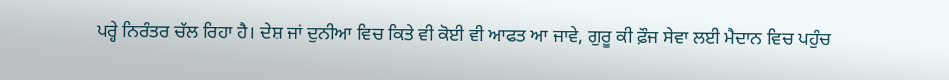ਪਰ੍ਹੇ ਨਿਰੰਤਰ ਚੱਲ ਰਿਹਾ ਹੈ। ਦੇਸ਼ ਜਾਂ ਦੁਨੀਆ ਵਿਚ ਕਿਤੇ ਵੀ ਕੋਈ ਵੀ ਆਫਤ ਆ ਜਾਵੇ, ਗੁਰੂ ਕੀ ਫ਼ੌਜ ਸੇਵਾ ਲਈ ਮੈਦਾਨ ਵਿਚ ਪਹੁੰਚ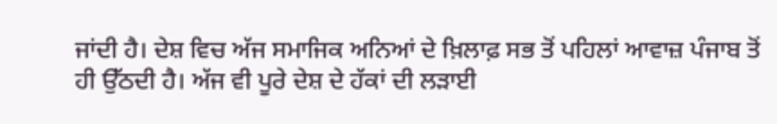ਜਾਂਦੀ ਹੈ। ਦੇਸ਼ ਵਿਚ ਅੱਜ ਸਮਾਜਿਕ ਅਨਿਆਂ ਦੇ ਖ਼ਿਲਾਫ਼ ਸਭ ਤੋਂ ਪਹਿਲਾਂ ਆਵਾਜ਼ ਪੰਜਾਬ ਤੋਂ ਹੀ ਉੱਠਦੀ ਹੈ। ਅੱਜ ਵੀ ਪੂਰੇ ਦੇਸ਼ ਦੇ ਹੱਕਾਂ ਦੀ ਲੜਾਈ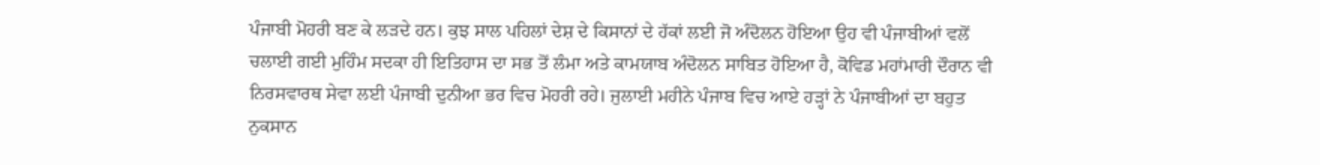ਪੰਜਾਬੀ ਮੋਹਰੀ ਬਣ ਕੇ ਲੜਦੇ ਹਨ। ਕੁਝ ਸਾਲ ਪਹਿਲਾਂ ਦੇਸ਼ ਦੇ ਕਿਸਾਨਾਂ ਦੇ ਹੱਕਾਂ ਲਈ ਜੋ ਅੰਦੋਲਨ ਹੋਇਆ ਉਹ ਵੀ ਪੰਜਾਬੀਆਂ ਵਲੋਂ ਚਲਾਈ ਗਈ ਮੁਹਿੰਮ ਸਦਕਾ ਹੀ ਇਤਿਹਾਸ ਦਾ ਸਭ ਤੋਂ ਲੰਮਾ ਅਤੇ ਕਾਮਯਾਬ ਅੰਦੋਲਨ ਸਾਬਿਤ ਹੋਇਆ ਹੈ, ਕੋਵਿਡ ਮਹਾਂਮਾਰੀ ਦੌਰਾਨ ਵੀ ਨਿਰਸਵਾਰਥ ਸੇਵਾ ਲਈ ਪੰਜਾਬੀ ਦੁਨੀਆ ਭਰ ਵਿਚ ਮੋਹਰੀ ਰਹੇ। ਜੁਲਾਈ ਮਹੀਨੇ ਪੰਜਾਬ ਵਿਚ ਆਏ ਹੜ੍ਹਾਂ ਨੇ ਪੰਜਾਬੀਆਂ ਦਾ ਬਹੁਤ ਨੁਕਸਾਨ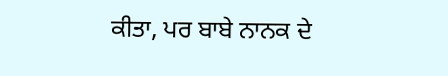ਕੀਤਾ, ਪਰ ਬਾਬੇ ਨਾਨਕ ਦੇ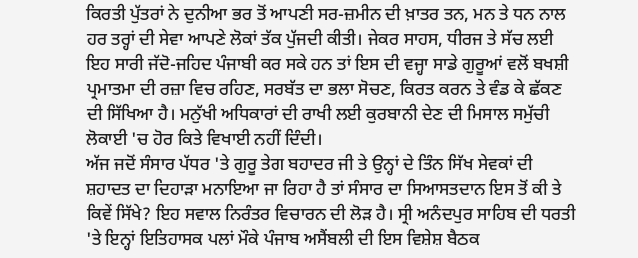ਕਿਰਤੀ ਪੁੱਤਰਾਂ ਨੇ ਦੁਨੀਆ ਭਰ ਤੋਂ ਆਪਣੀ ਸਰ-ਜ਼ਮੀਨ ਦੀ ਖ਼ਾਤਰ ਤਨ, ਮਨ ਤੇ ਧਨ ਨਾਲ ਹਰ ਤਰ੍ਹਾਂ ਦੀ ਸੇਵਾ ਆਪਣੇ ਲੋਕਾਂ ਤੱਕ ਪੁੱਜਦੀ ਕੀਤੀ। ਜੇਕਰ ਸਾਹਸ, ਧੀਰਜ ਤੇ ਸੱਚ ਲਈ ਇਹ ਸਾਰੀ ਜੱਦੋ-ਜਹਿਦ ਪੰਜਾਬੀ ਕਰ ਸਕੇ ਹਨ ਤਾਂ ਇਸ ਦੀ ਵਜ੍ਹਾ ਸਾਡੇ ਗੁਰੂਆਂ ਵਲੋਂ ਬਖਸ਼ੀ ਪ੍ਰਮਾਤਮਾ ਦੀ ਰਜ਼ਾ ਵਿਚ ਰਹਿਣ, ਸਰਬੱਤ ਦਾ ਭਲਾ ਸੋਚਣ, ਕਿਰਤ ਕਰਨ ਤੇ ਵੰਡ ਕੇ ਛੱਕਣ ਦੀ ਸਿੱਖਿਆ ਹੈ। ਮਨੁੱਖੀ ਅਧਿਕਾਰਾਂ ਦੀ ਰਾਖੀ ਲਈ ਕੁਰਬਾਨੀ ਦੇਣ ਦੀ ਮਿਸਾਲ ਸਮੁੱਚੀ ਲੋਕਾਈ 'ਚ ਹੋਰ ਕਿਤੇ ਵਿਖਾਈ ਨਹੀਂ ਦਿੰਦੀ।
ਅੱਜ ਜਦੋਂ ਸੰਸਾਰ ਪੱਧਰ 'ਤੇ ਗੁਰੂ ਤੇਗ ਬਹਾਦਰ ਜੀ ਤੇ ਉਨ੍ਹਾਂ ਦੇ ਤਿੰਨ ਸਿੱਖ ਸੇਵਕਾਂ ਦੀ ਸ਼ਹਾਦਤ ਦਾ ਦਿਹਾੜਾ ਮਨਾਇਆ ਜਾ ਰਿਹਾ ਹੈ ਤਾਂ ਸੰਸਾਰ ਦਾ ਸਿਆਸਤਦਾਨ ਇਸ ਤੋਂ ਕੀ ਤੇ ਕਿਵੇਂ ਸਿੱਖੇ? ਇਹ ਸਵਾਲ ਨਿਰੰਤਰ ਵਿਚਾਰਨ ਦੀ ਲੋੜ ਹੈ। ਸ੍ਰੀ ਅਨੰਦਪੁਰ ਸਾਹਿਬ ਦੀ ਧਰਤੀ 'ਤੇ ਇਨ੍ਹਾਂ ਇਤਿਹਾਸਕ ਪਲਾਂ ਮੌਕੇ ਪੰਜਾਬ ਅਸੈਂਬਲੀ ਦੀ ਇਸ ਵਿਸ਼ੇਸ਼ ਬੈਠਕ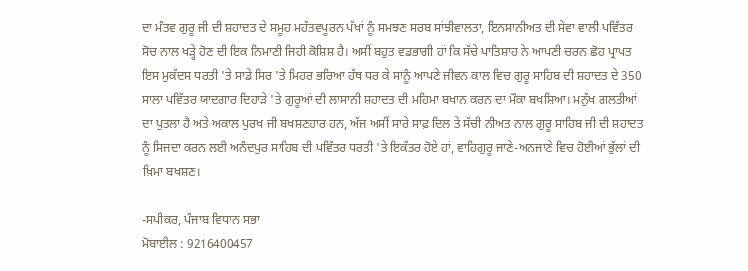ਦਾ ਮੰਤਵ ਗੁਰੂ ਜੀ ਦੀ ਸ਼ਹਾਦਤ ਦੇ ਸਮੂਹ ਮਹੱਤਵਪੂਰਨ ਪੱਖਾਂ ਨੂੰ ਸਮਝਣ ਸਰਬ ਸਾਂਝੀਵਾਲਤਾ, ਇਨਸਾਨੀਅਤ ਦੀ ਸੇਵਾ ਵਾਲੀ ਪਵਿੱਤਰ ਸੋਚ ਨਾਲ ਖੜ੍ਹੇ ਹੋਣ ਦੀ ਇਕ ਨਿਮਾਣੀ ਜਿਹੀ ਕੋਸ਼ਿਸ਼ ਹੈ। ਅਸੀਂ ਬਹੁਤ ਵਡਭਾਗੀ ਹਾਂ ਕਿ ਸੱਚੇ ਪਾਤਿਸ਼ਾਹ ਨੇ ਆਪਣੀ ਚਰਨ ਛੋਹ ਪ੍ਰਾਪਤ ਇਸ ਮੁਕੱਦਸ ਧਰਤੀ 'ਤੇ ਸਾਡੇ ਸਿਰ 'ਤੇ ਮਿਹਰ ਭਰਿਆ ਹੱਥ ਧਰ ਕੇ ਸਾਨੂੰ ਆਪਣੇ ਜੀਵਨ ਕਾਲ ਵਿਚ ਗੁਰੂ ਸਾਹਿਬ ਦੀ ਸ਼ਹਾਦਤ ਦੇ 350 ਸਾਲਾ ਪਵਿੱਤਰ ਯਾਦਗਾਰ ਦਿਹਾੜੇ 'ਤੇ ਗੁਰੂਆਂ ਦੀ ਲਾਸਾਨੀ ਸ਼ਹਾਦਤ ਦੀ ਮਹਿਮਾ ਬਖਾਨ ਕਰਨ ਦਾ ਮੌਕਾ ਬਖਸ਼ਿਆ। ਮਨੁੱਖ ਗਲਤੀਆਂ ਦਾ ਪੁਤਲਾ ਹੈ ਅਤੇ ਅਕਾਲ ਪੁਰਖ ਜੀ ਬਖਸ਼ਣਹਾਰ ਹਨ, ਅੱਜ ਅਸੀਂ ਸਾਰੇ ਸਾਫ਼ ਦਿਲ ਤੇ ਸੱਚੀ ਨੀਅਤ ਨਾਲ ਗੁਰੂ ਸਾਹਿਬ ਜੀ ਦੀ ਸ਼ਹਾਦਤ ਨੂੰ ਸਿਜਦਾ ਕਰਨ ਲਈ ਅਨੰਦਪੁਰ ਸਾਹਿਬ ਦੀ ਪਵਿੱਤਰ ਧਰਤੀ 'ਤੇ ਇਕੱਤਰ ਹੋਏ ਹਾਂ, ਵਾਹਿਗੁਰੂ ਜਾਣੇ-ਅਨਜਾਣੇ ਵਿਚ ਹੋਈਆਂ ਭੁੱਲਾਂ ਦੀ ਖ਼ਿਮਾ ਬਖਸ਼ਣ।

-ਸਪੀਕਰ, ਪੰਜਾਬ ਵਿਧਾਨ ਸਭਾ
ਮੋਬਾਈਲ : 9216400457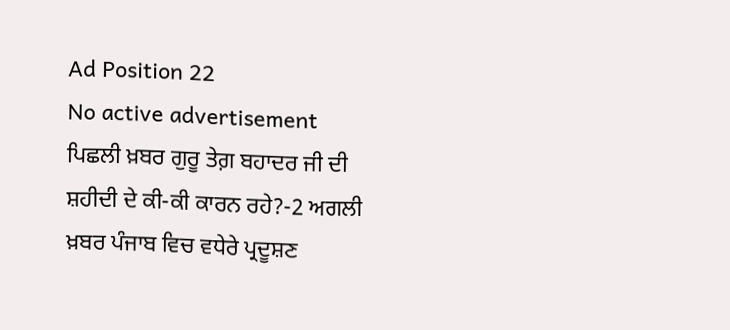Ad Position 22
No active advertisement
ਪਿਛਲੀ ਖ਼ਬਰ ਗੁਰੂ ਤੇਗ਼ ਬਹਾਦਰ ਜੀ ਦੀ ਸ਼ਹੀਦੀ ਦੇ ਕੀ-ਕੀ ਕਾਰਨ ਰਹੇ?-2 ਅਗਲੀ ਖ਼ਬਰ ਪੰਜਾਬ ਵਿਚ ਵਧੇਰੇ ਪ੍ਰਦੂਸ਼ਣ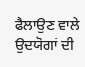ਫੈਲਾਉਣ ਵਾਲੇ ਉਦਯੋਗਾਂ ਦੀ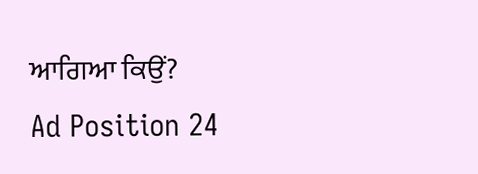ਆਗਿਆ ਕਿਉਂ?
Ad Position 24